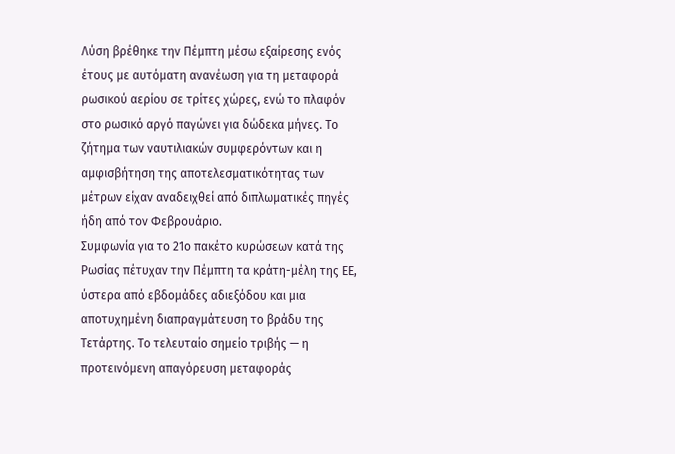Λύση βρέθηκε την Πέμπτη μέσω εξαίρεσης ενός έτους με αυτόματη ανανέωση για τη μεταφορά ρωσικού αερίου σε τρίτες χώρες, ενώ το πλαφόν στο ρωσικό αργό παγώνει για δώδεκα μήνες. Το ζήτημα των ναυτιλιακών συμφερόντων και η αμφισβήτηση της αποτελεσματικότητας των μέτρων είχαν αναδειχθεί από διπλωματικές πηγές ήδη από τον Φεβρουάριο.
Συμφωνία για το 21ο πακέτο κυρώσεων κατά της Ρωσίας πέτυχαν την Πέμπτη τα κράτη-μέλη της ΕΕ, ύστερα από εβδομάδες αδιεξόδου και μια αποτυχημένη διαπραγμάτευση το βράδυ της Τετάρτης. Το τελευταίο σημείο τριβής — η προτεινόμενη απαγόρευση μεταφοράς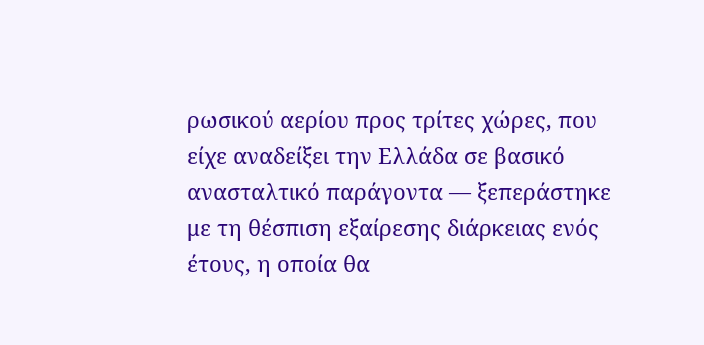ρωσικού αερίου προς τρίτες χώρες, που είχε αναδείξει την Ελλάδα σε βασικό ανασταλτικό παράγοντα — ξεπεράστηκε με τη θέσπιση εξαίρεσης διάρκειας ενός έτους, η οποία θα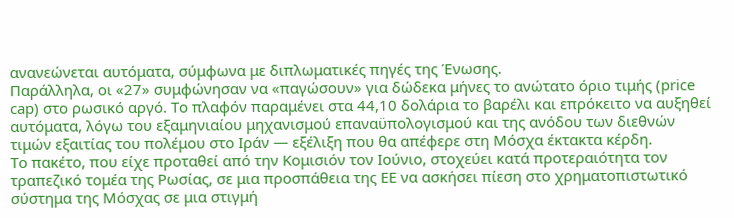ανανεώνεται αυτόματα, σύμφωνα με διπλωματικές πηγές της Ένωσης.
Παράλληλα, οι «27» συμφώνησαν να «παγώσουν» για δώδεκα μήνες το ανώτατο όριο τιμής (price cap) στο ρωσικό αργό. Το πλαφόν παραμένει στα 44,10 δολάρια το βαρέλι και επρόκειτο να αυξηθεί αυτόματα, λόγω του εξαμηνιαίου μηχανισμού επαναϋπολογισμού και της ανόδου των διεθνών τιμών εξαιτίας του πολέμου στο Ιράν — εξέλιξη που θα απέφερε στη Μόσχα έκτακτα κέρδη.
Το πακέτο, που είχε προταθεί από την Κομισιόν τον Ιούνιο, στοχεύει κατά προτεραιότητα τον τραπεζικό τομέα της Ρωσίας, σε μια προσπάθεια της ΕΕ να ασκήσει πίεση στο χρηματοπιστωτικό σύστημα της Μόσχας σε μια στιγμή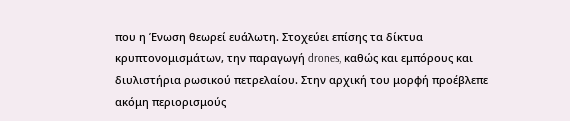που η Ένωση θεωρεί ευάλωτη. Στοχεύει επίσης τα δίκτυα κρυπτονομισμάτων, την παραγωγή drones, καθώς και εμπόρους και διυλιστήρια ρωσικού πετρελαίου. Στην αρχική του μορφή προέβλεπε ακόμη περιορισμούς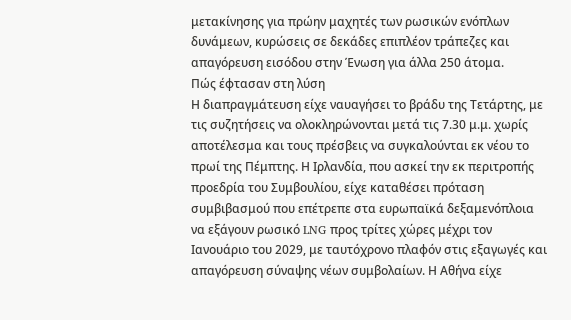μετακίνησης για πρώην μαχητές των ρωσικών ενόπλων δυνάμεων, κυρώσεις σε δεκάδες επιπλέον τράπεζες και απαγόρευση εισόδου στην Ένωση για άλλα 250 άτομα.
Πώς έφτασαν στη λύση
Η διαπραγμάτευση είχε ναυαγήσει το βράδυ της Τετάρτης, με τις συζητήσεις να ολοκληρώνονται μετά τις 7.30 μ.μ. χωρίς αποτέλεσμα και τους πρέσβεις να συγκαλούνται εκ νέου το πρωί της Πέμπτης. Η Ιρλανδία, που ασκεί την εκ περιτροπής προεδρία του Συμβουλίου, είχε καταθέσει πρόταση συμβιβασμού που επέτρεπε στα ευρωπαϊκά δεξαμενόπλοια να εξάγουν ρωσικό LNG προς τρίτες χώρες μέχρι τον Ιανουάριο του 2029, με ταυτόχρονο πλαφόν στις εξαγωγές και απαγόρευση σύναψης νέων συμβολαίων. Η Αθήνα είχε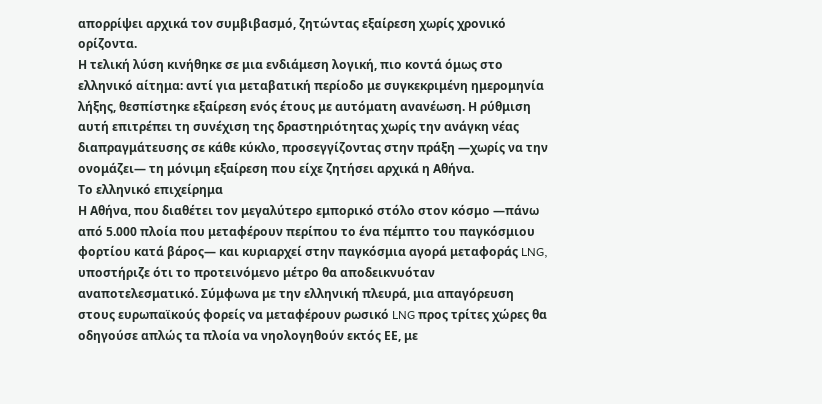απορρίψει αρχικά τον συμβιβασμό, ζητώντας εξαίρεση χωρίς χρονικό ορίζοντα.
Η τελική λύση κινήθηκε σε μια ενδιάμεση λογική, πιο κοντά όμως στο ελληνικό αίτημα: αντί για μεταβατική περίοδο με συγκεκριμένη ημερομηνία λήξης, θεσπίστηκε εξαίρεση ενός έτους με αυτόματη ανανέωση. Η ρύθμιση αυτή επιτρέπει τη συνέχιση της δραστηριότητας χωρίς την ανάγκη νέας διαπραγμάτευσης σε κάθε κύκλο, προσεγγίζοντας στην πράξη —χωρίς να την ονομάζει— τη μόνιμη εξαίρεση που είχε ζητήσει αρχικά η Αθήνα.
Το ελληνικό επιχείρημα
Η Αθήνα, που διαθέτει τον μεγαλύτερο εμπορικό στόλο στον κόσμο —πάνω από 5.000 πλοία που μεταφέρουν περίπου το ένα πέμπτο του παγκόσμιου φορτίου κατά βάρος— και κυριαρχεί στην παγκόσμια αγορά μεταφοράς LNG, υποστήριζε ότι το προτεινόμενο μέτρο θα αποδεικνυόταν αναποτελεσματικό. Σύμφωνα με την ελληνική πλευρά, μια απαγόρευση στους ευρωπαϊκούς φορείς να μεταφέρουν ρωσικό LNG προς τρίτες χώρες θα οδηγούσε απλώς τα πλοία να νηολογηθούν εκτός ΕΕ, με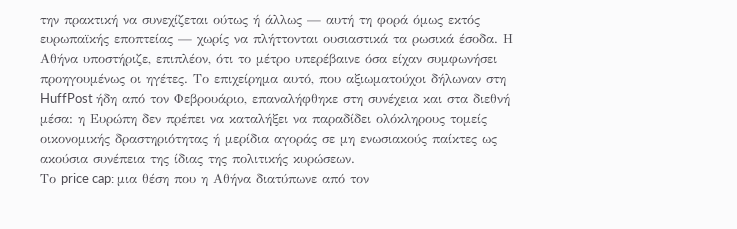την πρακτική να συνεχίζεται ούτως ή άλλως — αυτή τη φορά όμως εκτός ευρωπαϊκής εποπτείας — χωρίς να πλήττονται ουσιαστικά τα ρωσικά έσοδα. Η Αθήνα υποστήριζε, επιπλέον, ότι το μέτρο υπερέβαινε όσα είχαν συμφωνήσει προηγουμένως οι ηγέτες. Το επιχείρημα αυτό, που αξιωματούχοι δήλωναν στη HuffPost ήδη από τον Φεβρουάριο, επαναλήφθηκε στη συνέχεια και στα διεθνή μέσα: η Ευρώπη δεν πρέπει να καταλήξει να παραδίδει ολόκληρους τομείς οικονομικής δραστηριότητας ή μερίδια αγοράς σε μη ενωσιακούς παίκτες ως ακούσια συνέπεια της ίδιας της πολιτικής κυρώσεων.
Το price cap: μια θέση που η Αθήνα διατύπωνε από τον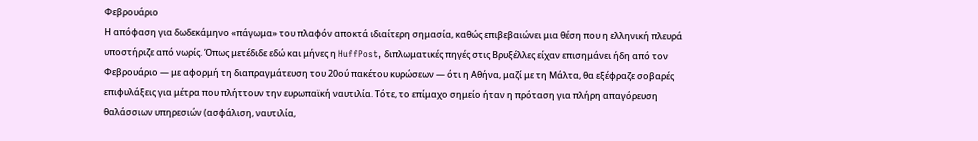Φεβρουάριο
Η απόφαση για δωδεκάμηνο «πάγωμα» του πλαφόν αποκτά ιδιαίτερη σημασία, καθώς επιβεβαιώνει μια θέση που η ελληνική πλευρά υποστήριζε από νωρίς. Όπως μετέδιδε εδώ και μήνες η HuffPost, διπλωματικές πηγές στις Βρυξέλλες είχαν επισημάνει ήδη από τον Φεβρουάριο — με αφορμή τη διαπραγμάτευση του 20ού πακέτου κυρώσεων — ότι η Αθήνα, μαζί με τη Μάλτα, θα εξέφραζε σοβαρές επιφυλάξεις για μέτρα που πλήττουν την ευρωπαϊκή ναυτιλία. Τότε, το επίμαχο σημείο ήταν η πρόταση για πλήρη απαγόρευση θαλάσσιων υπηρεσιών (ασφάλιση, ναυτιλία,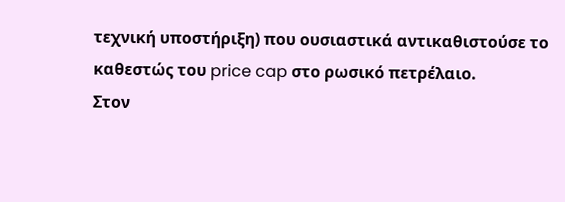τεχνική υποστήριξη) που ουσιαστικά αντικαθιστούσε το καθεστώς του price cap στο ρωσικό πετρέλαιο.
Στον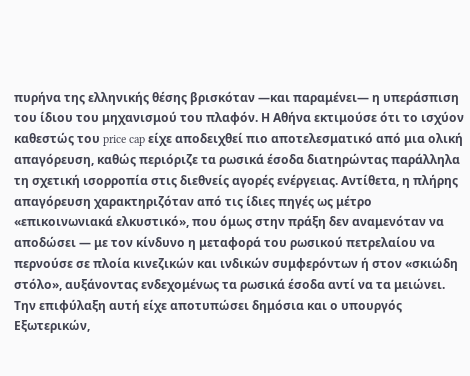πυρήνα της ελληνικής θέσης βρισκόταν —και παραμένει— η υπεράσπιση του ίδιου του μηχανισμού του πλαφόν. Η Αθήνα εκτιμούσε ότι το ισχύον καθεστώς του price cap είχε αποδειχθεί πιο αποτελεσματικό από μια ολική απαγόρευση, καθώς περιόριζε τα ρωσικά έσοδα διατηρώντας παράλληλα τη σχετική ισορροπία στις διεθνείς αγορές ενέργειας. Αντίθετα, η πλήρης απαγόρευση χαρακτηριζόταν από τις ίδιες πηγές ως μέτρο «επικοινωνιακά ελκυστικό», που όμως στην πράξη δεν αναμενόταν να αποδώσει — με τον κίνδυνο η μεταφορά του ρωσικού πετρελαίου να περνούσε σε πλοία κινεζικών και ινδικών συμφερόντων ή στον «σκιώδη στόλο», αυξάνοντας ενδεχομένως τα ρωσικά έσοδα αντί να τα μειώνει.
Την επιφύλαξη αυτή είχε αποτυπώσει δημόσια και ο υπουργός Εξωτερικών,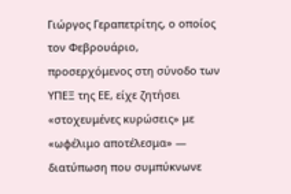Γιώργος Γεραπετρίτης, ο οποίος τον Φεβρουάριο, προσερχόμενος στη σύνοδο των ΥΠΕΞ της ΕΕ, είχε ζητήσει «στοχευμένες κυρώσεις» με «ωφέλιμο αποτέλεσμα» — διατύπωση που συμπύκνωνε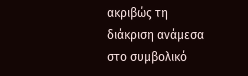ακριβώς τη διάκριση ανάμεσα στο συμβολικό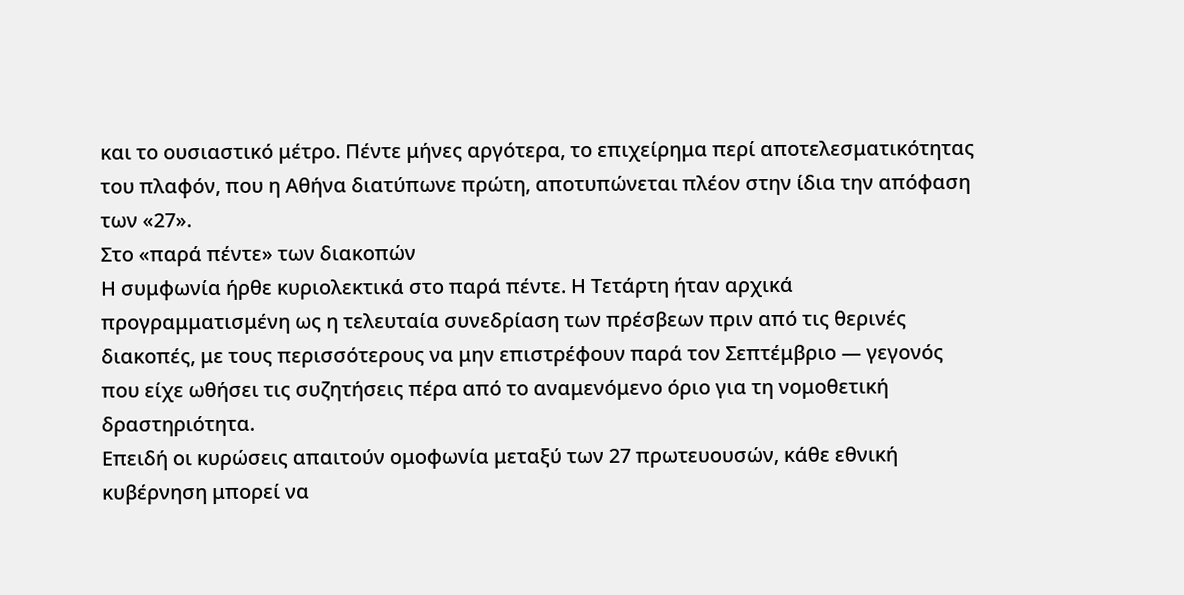και το ουσιαστικό μέτρο. Πέντε μήνες αργότερα, το επιχείρημα περί αποτελεσματικότητας του πλαφόν, που η Αθήνα διατύπωνε πρώτη, αποτυπώνεται πλέον στην ίδια την απόφαση των «27».
Στο «παρά πέντε» των διακοπών
Η συμφωνία ήρθε κυριολεκτικά στο παρά πέντε. Η Τετάρτη ήταν αρχικά προγραμματισμένη ως η τελευταία συνεδρίαση των πρέσβεων πριν από τις θερινές διακοπές, με τους περισσότερους να μην επιστρέφουν παρά τον Σεπτέμβριο — γεγονός που είχε ωθήσει τις συζητήσεις πέρα από το αναμενόμενο όριο για τη νομοθετική δραστηριότητα.
Επειδή οι κυρώσεις απαιτούν ομοφωνία μεταξύ των 27 πρωτευουσών, κάθε εθνική κυβέρνηση μπορεί να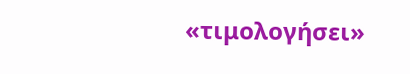«τιμολογήσει»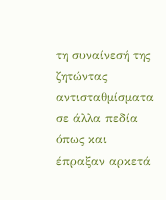τη συναίνεσή της ζητώντας αντισταθμίσματα σε άλλα πεδία όπως και έπραξαν αρκετά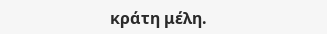κράτη μέλη.